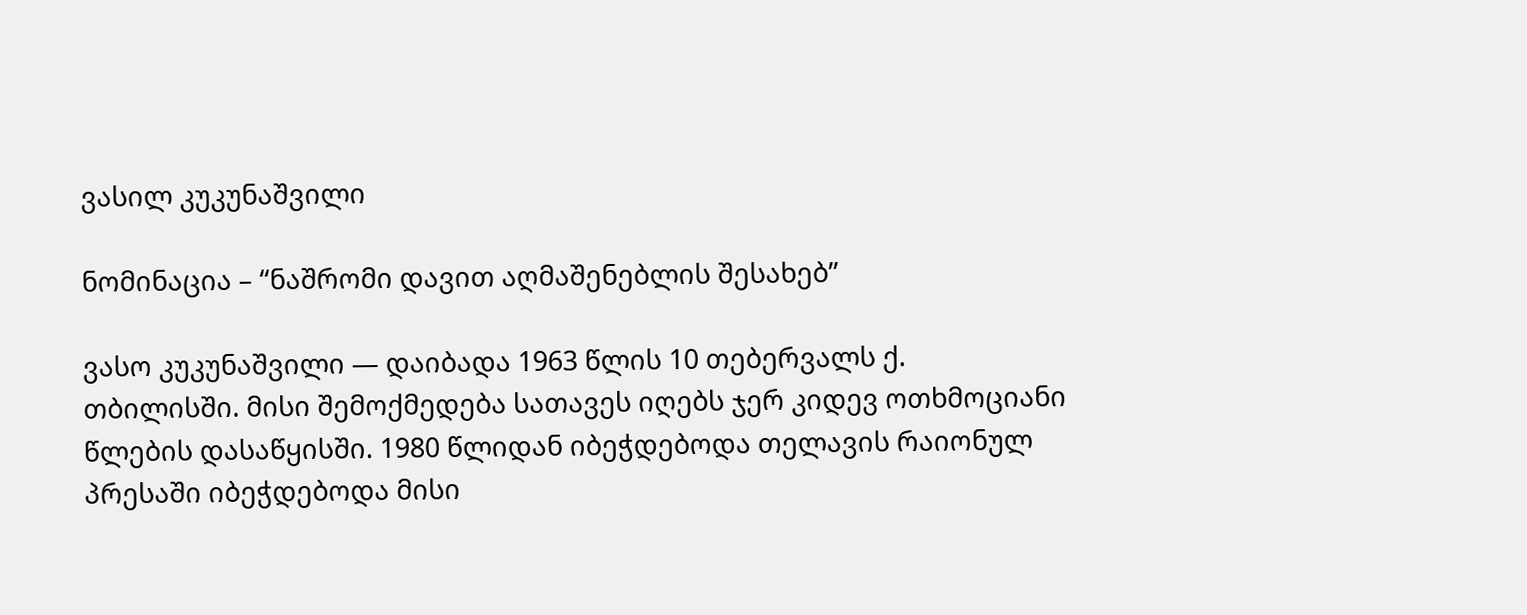ვასილ კუკუნაშვილი

ნომინაცია – “ნაშრომი დავით აღმაშენებლის შესახებ”

ვასო კუკუნაშვილი ― დაიბადა 1963 წლის 10 თებერვალს ქ. თბილისში. მისი შემოქმედება სათავეს იღებს ჯერ კიდევ ოთხმოციანი წლების დასაწყისში. 1980 წლიდან იბეჭდებოდა თელავის რაიონულ პრესაში იბეჭდებოდა მისი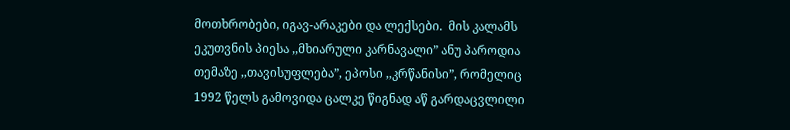მოთხრობები, იგავ-არაკები და ლექსები.  მის კალამს ეკუთვნის პიესა ,,მხიარული კარნავალი” ანუ პაროდია თემაზე ,,თავისუფლება”, ეპოსი ,,კრწანისი”, რომელიც 1992 წელს გამოვიდა ცალკე წიგნად აწ გარდაცვლილი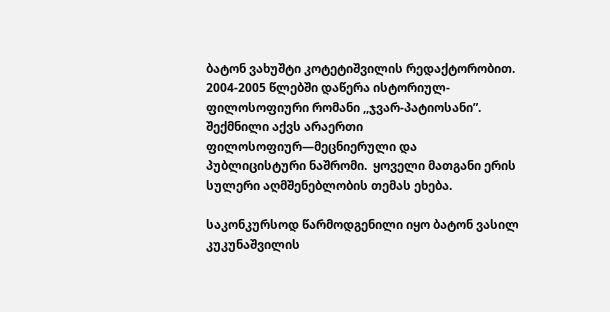ბატონ ვახუშტი კოტეტიშვილის რედაქტორობით.  2004-2005 წლებში დაწერა ისტორიულ-ფილოსოფიური რომანი ,,ჯვარ-პატიოსანი”.  შექმნილი აქვს არაერთი ფილოსოფიურ―მეცნიერული და პუბლიცისტური ნაშრომი.  ყოველი მათგანი ერის სულერი აღმშენებლობის თემას ეხება.

საკონკურსოდ წარმოდგენილი იყო ბატონ ვასილ კუკუნაშვილის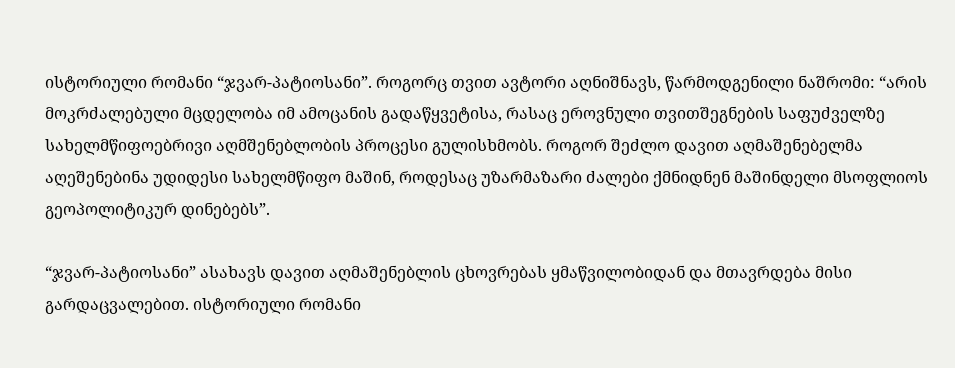ისტორიული რომანი “ჯვარ-პატიოსანი”. როგორც თვით ავტორი აღნიშნავს, წარმოდგენილი ნაშრომი: “არის მოკრძალებული მცდელობა იმ ამოცანის გადაწყვეტისა, რასაც ეროვნული თვითშეგნების საფუძველზე სახელმწიფოებრივი აღმშენებლობის პროცესი გულისხმობს. როგორ შეძლო დავით აღმაშენებელმა აღეშენებინა უდიდესი სახელმწიფო მაშინ, როდესაც უზარმაზარი ძალები ქმნიდნენ მაშინდელი მსოფლიოს გეოპოლიტიკურ დინებებს”.

“ჯვარ-პატიოსანი” ასახავს დავით აღმაშენებლის ცხოვრებას ყმაწვილობიდან და მთავრდება მისი გარდაცვალებით. ისტორიული რომანი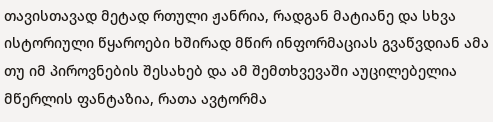თავისთავად მეტად რთული ჟანრია, რადგან მატიანე და სხვა ისტორიული წყაროები ხშირად მწირ ინფორმაციას გვაწვდიან ამა თუ იმ პიროვნების შესახებ და ამ შემთხვევაში აუცილებელია მწერლის ფანტაზია, რათა ავტორმა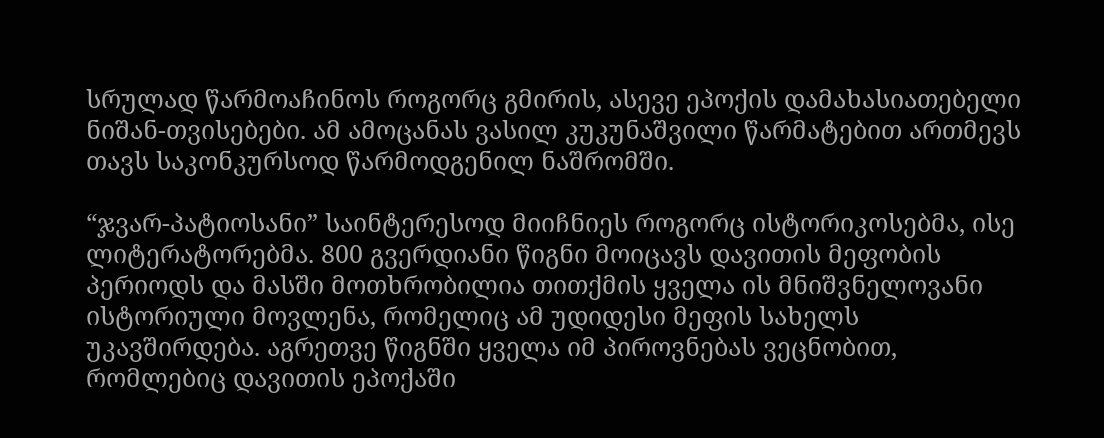სრულად წარმოაჩინოს როგორც გმირის, ასევე ეპოქის დამახასიათებელი ნიშან-თვისებები. ამ ამოცანას ვასილ კუკუნაშვილი წარმატებით ართმევს თავს საკონკურსოდ წარმოდგენილ ნაშრომში.

“ჯვარ-პატიოსანი” საინტერესოდ მიიჩნიეს როგორც ისტორიკოსებმა, ისე ლიტერატორებმა. 800 გვერდიანი წიგნი მოიცავს დავითის მეფობის პერიოდს და მასში მოთხრობილია თითქმის ყველა ის მნიშვნელოვანი ისტორიული მოვლენა, რომელიც ამ უდიდესი მეფის სახელს უკავშირდება. აგრეთვე წიგნში ყველა იმ პიროვნებას ვეცნობით, რომლებიც დავითის ეპოქაში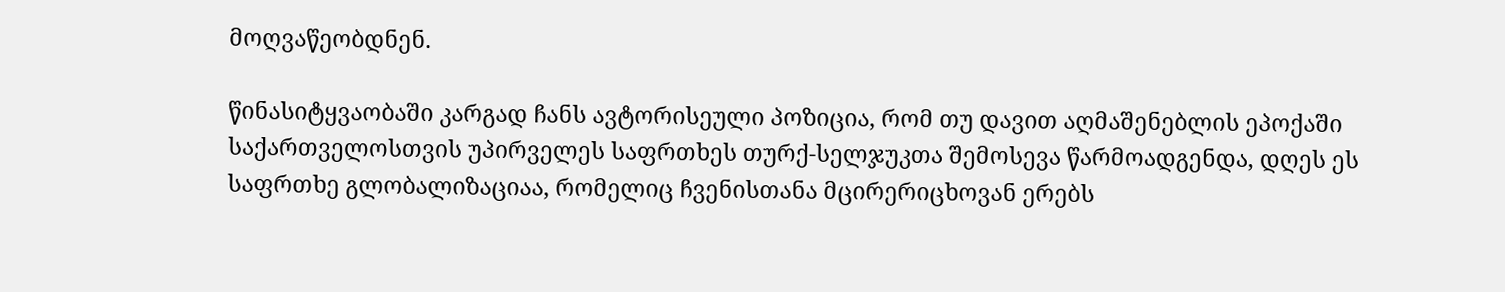მოღვაწეობდნენ.

წინასიტყვაობაში კარგად ჩანს ავტორისეული პოზიცია, რომ თუ დავით აღმაშენებლის ეპოქაში საქართველოსთვის უპირველეს საფრთხეს თურქ-სელჯუკთა შემოსევა წარმოადგენდა, დღეს ეს საფრთხე გლობალიზაციაა, რომელიც ჩვენისთანა მცირერიცხოვან ერებს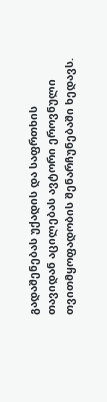გადაშენებას უქადის და საფრთხის თავიდან აცილებას ავტორი ეროვნული თვითმყოფადობის შენარჩუნებაში ხედავს.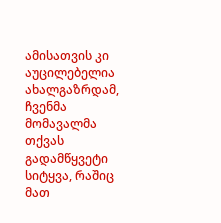ამისათვის კი აუცილებელია ახალგაზრდამ, ჩვენმა მომავალმა თქვას გადამწყვეტი სიტყვა, რაშიც მათ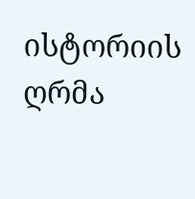ისტორიის ღრმა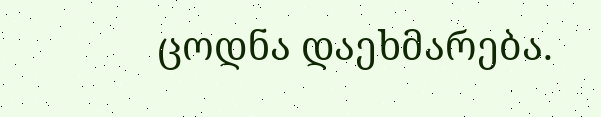ცოდნა დაეხმარება.